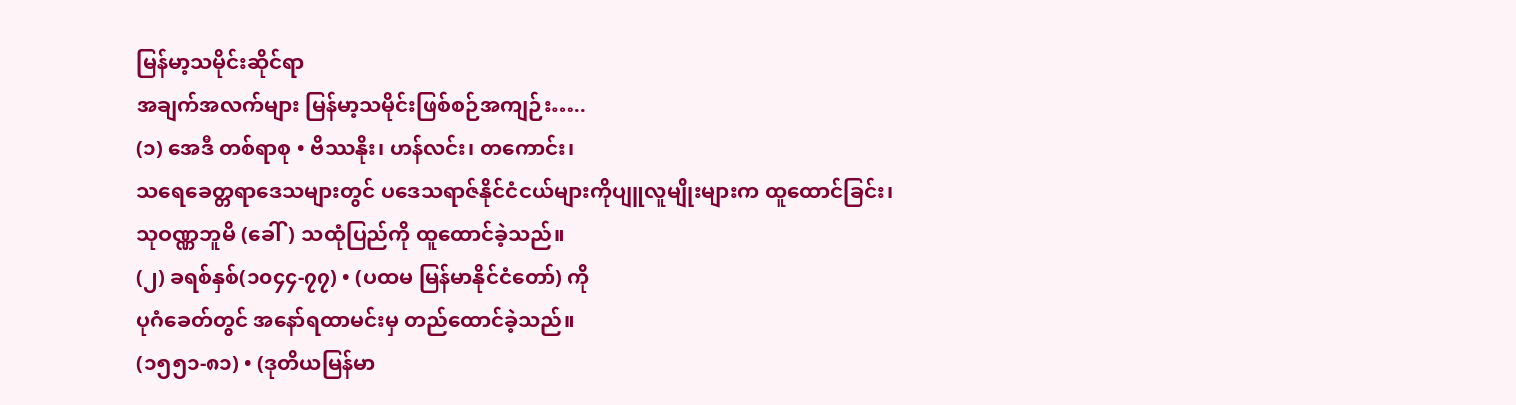မြန်မာ့သမိုင်းဆိုင်ရာ
အချက်အလက်များ မြန်မာ့သမိုင်းဖြစ်စဉ်အကျဉ်း…..
(၁) အေဒီ တစ်ရာစု • ဗိဿနိုး၊ ဟန်လင်း၊ တကောင်း၊
သရေခေတ္တရာဒေသများတွင် ပဒေသရာဇ်နိုင်ငံငယ်များကိုပျူလူမျိုးများက ထူထောင်ခြင်း၊
သုဝဏ္ဏဘူမိ (ခေါ်) သထုံပြည်ကို ထူထောင်ခဲ့သည်။
(၂) ခရစ်နှစ်(၁၀၄၄-၇၇) • (ပထမ မြန်မာနိုင်ငံတော်) ကို
ပုဂံခေတ်တွင် အနော်ရထာမင်းမှ တည်ထောင်ခဲ့သည်။
(၁၅၅၁-၈၁) • (ဒုတိယမြန်မာ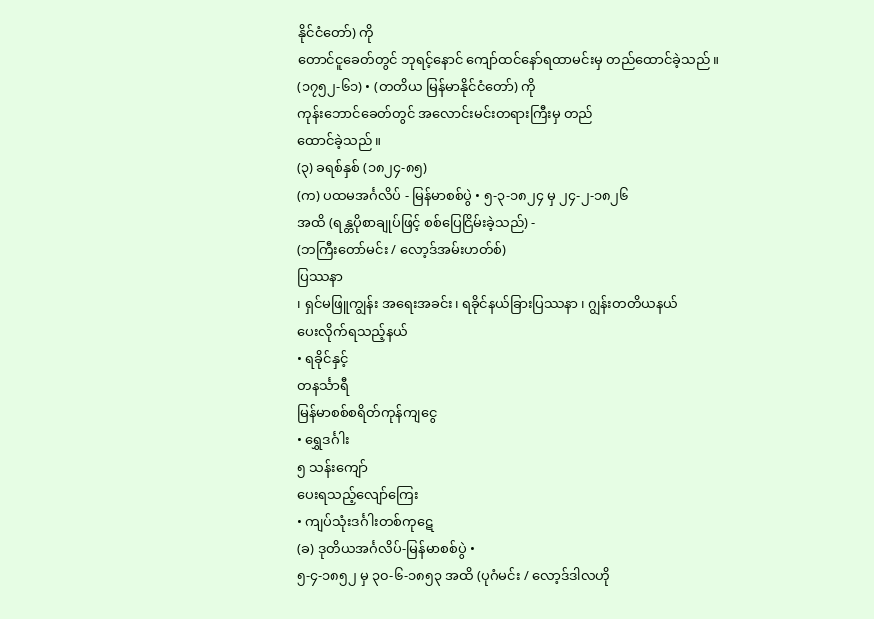နိုင်ငံတော်) ကို
တောင်ငူခေတ်တွင် ဘုရင့်နောင် ကျော်ထင်နော်ရထာမင်းမှ တည်ထောင်ခဲ့သည်။
(၁၇၅၂-၆၁) • (တတိယ မြန်မာနိုင်ငံတော်) ကို
ကုန်းဘောင်ခေတ်တွင် အလောင်းမင်းတရားကြီးမှ တည်
ထောင်ခဲ့သည်။
(၃) ခရစ်နှစ် (၁၈၂၄-၈၅)
(က) ပထမအင်္ဂလိပ် - မြန်မာစစ်ပွဲ • ၅-၃-၁၈၂၄ မှ ၂၄-၂-၁၈၂၆
အထိ (ရန္တပိုစာချုပ်ဖြင့် စစ်ပြေငြိမ်းခဲ့သည်) -
(ဘကြီးတော်မင်း / လော့ဒ်အမ်းဟတ်စ်)
ပြဿနာ
၊ ရှင်မဖြူကျွန်း အရေးအခင်း၊ ရခိုင်နယ်ခြားပြဿနာ ၊ ဂျွန်းတတိယနယ်
ပေးလိုက်ရသည့်နယ်
• ရခိုင်နှင့်
တနင်္သာရီ
မြန်မာစစ်စရိတ်ကုန်ကျငွေ
• ရွှေဒင်္ဂါး
၅ သန်းကျော်
ပေးရသည့်လျော်ကြေး
• ကျပ်သုံးဒင်္ဂါးတစ်ကုဋေ
(ခ) ဒုတိယအင်္ဂလိပ်-မြန်မာစစ်ပွဲ •
၅-၄-၁၈၅၂ မှ ၃၀-၆-၁၈၅၃ အထိ (ပုဂံမင်း / လော့ဒ်ဒါလဟို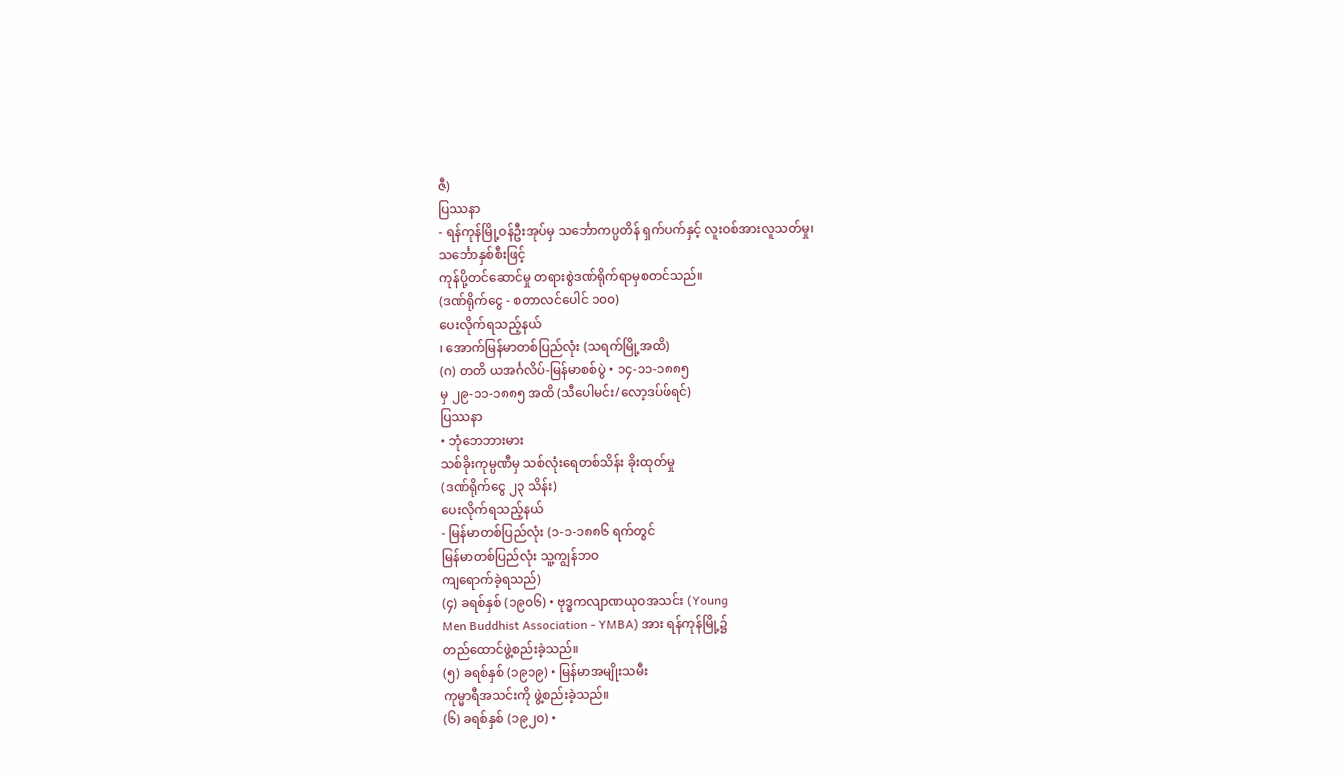ဇီ)
ပြဿနာ
- ရန်ကုန်မြို့ဝန်ဦးအုပ်မှ သင်္ဘောကပ္ပတိန် ရှက်ပက်နှင့် လူးဝစ်အားလူသတ်မှု၊
သင်္ဘောနှစ်စီးဖြင့်
ကုန်ပို့တင်ဆောင်မှု တရားစွဲဒဏ်ရိုက်ရာမှစတင်သည်။
(ဒဏ်ရိုက်ငွေ - စတာလင်ပေါင် ၁၀၀)
ပေးလိုက်ရသည့်နယ်
၊ အောက်မြန်မာတစ်ပြည်လုံး (သရက်မြို့အထိ)
(ဂ) တတိ ယအင်္ဂလိပ်-မြန်မာစစ်ပွဲ • ၁၄-၁၁-၁၈၈၅
မှ ၂၉-၁၁-၁၈၈၅ အထိ (သီပေါမင်း/လော့ဒပ်ဖ်ရင်)
ပြဿနာ
• ဘုံဘေဘားမား
သစ်ခိုးကုမ္ပဏီမှ သစ်လုံးရေတစ်သိန်း ခိုးထုတ်မှု
(ဒဏ်ရိုက်ငွေ ၂၃ သိန်း)
ပေးလိုက်ရသည့်နယ်
- မြန်မာတစ်ပြည်လုံး (၁-၁-၁၈၈၆ ရက်တွင်
မြန်မာတစ်ပြည်လုံး သူ့ကျွန်ဘဝ
ကျရောက်ခဲ့ရသည်)
(၄) ခရစ်နှစ် (၁၉၀၆) • ဗုဒ္ဓကလျာဏယုဝအသင်း (Young
Men Buddhist Association - YMBA) အား ရန်ကုန်မြို့၌
တည်ထောင်ဖွဲ့စည်းခဲ့သည်။
(၅) ခရစ်နှစ် (၁၉၁၉) • မြန်မာအမျိုးသမီး
ကုမ္မာရီအသင်းကို ဖွဲ့စည်းခဲ့သည်။
(၆) ခရစ်နှစ် (၁၉၂၀) •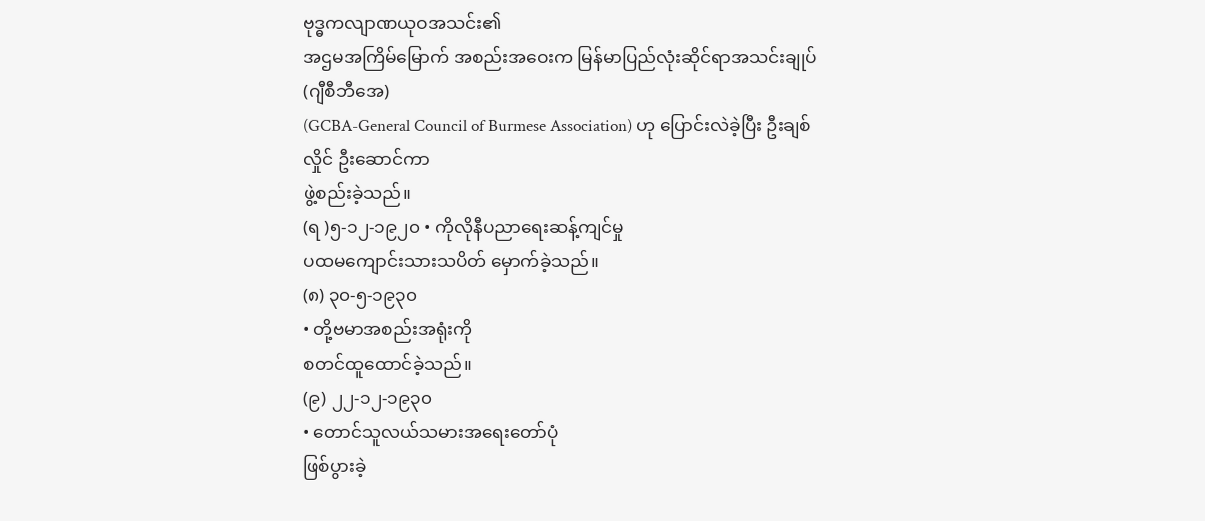ဗုဒ္ဓကလျာဏယုဝအသင်း၏
အဌမအကြိမ်မြောက် အစည်းအဝေးက မြန်မာပြည်လုံးဆိုင်ရာအသင်းချုပ် (ဂျီစီဘီအေ)
(GCBA-General Council of Burmese Association) ဟု ပြောင်းလဲခဲ့ပြီး ဦးချစ်လှိုင် ဦးဆောင်ကာ
ဖွဲ့စည်းခဲ့သည်။
(ရ )၅-၁၂-၁၉၂၀ • ကိုလိုနီပညာရေးဆန့်ကျင်မှု
ပထမကျောင်းသားသပိတ် မှောက်ခဲ့သည်။
(၈) ၃၀-၅-၁၉၃၀
• တို့ဗမာအစည်းအရုံးကို
စတင်ထူထောင်ခဲ့သည်။
(၉) ၂၂-၁၂-၁၉၃၀
• တောင်သူလယ်သမားအရေးတော်ပုံ
ဖြစ်ပွားခဲ့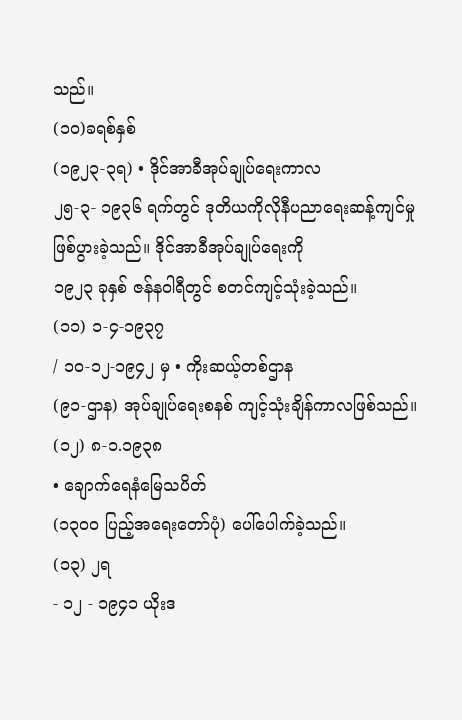သည်။
(၁၀)ခရစ်နှစ်
(၁၉၂၃-၃ရ) • ဒိုင်အာခီအုပ်ချုပ်ရေးကာလ
၂၅-၃- ၁၉၃၆ ရက်တွင် ဒုတိယကိုလိုနီပညာရေးဆန့်ကျင်မှုဖြစ်ပွားခဲ့သည်။ ဒိုင်အာခီအုပ်ချုပ်ရေးကို
၁၉၂၃ ခုနှစ် ဇန်နဝါရီတွင် စတင်ကျင့်သုံးခဲ့သည်။
(၁၁) ၁-၄-၁၉၃၇
/ ၁၀-၁၂-၁၉၄၂ မှ • ကိုးဆယ့်တစ်ဌာန
(၉၁-ဌာန) အုပ်ချုပ်ရေးစနစ် ကျင့်သုံးချိန်ကာလဖြစ်သည်။
(၁၂) ၈-၁.၁၉၃၈
• ချောက်ရေနံမြေသပိတ်
(၁၃၀၀ ပြည့်အရေးတော်ပုံ) ပေါ်ပေါက်ခဲ့သည်။
(၁၃) ၂ရ
- ၁၂ - ၁၉၄၁ ယိုးဒ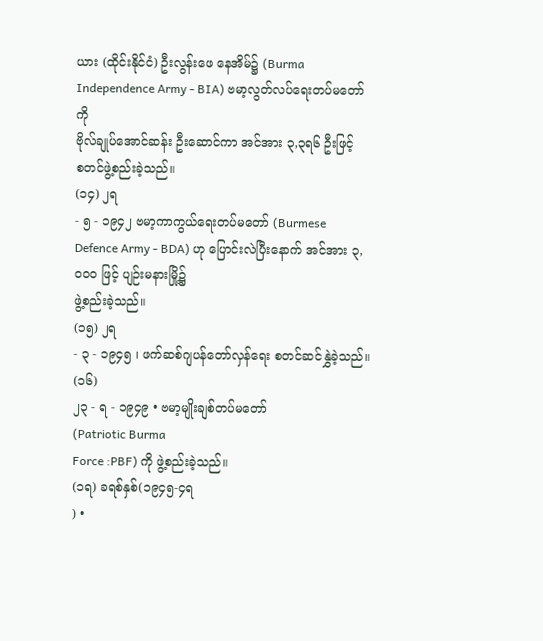ယား (ထိုင်းနိုင်ငံ) ဦးလွန်းဖေ နေအိမ်၌ (Burma Independence Army - BIA) ဗမာ့လွတ်လပ်ရေးတပ်မတော်ကို
ဗိုလ်ချုပ်အောင်ဆန်း ဦးဆောင်ကာ အင်အား ၃,၃ရ၆ ဦးဖြင့်
စတင်ဖွဲ့စည်းခဲ့သည်။
(၁၄) ၂ရ
- ၅ - ၁၉၄၂ ဗမာ့ကာကွယ်ရေးတပ်မတော် (Burmese
Defence Army - BDA) ဟု ပြောင်းလဲပြီးနောက် အင်အား ၃,၀၀၀ ဖြင့် ပျဉ်းမနားမြို့၌
ဖွဲ့စည်းခဲ့သည်။
(၁၅) ၂ရ
- ၃ - ၁၉၄၅ ၊ ဖက်ဆစ်ဂျပန်တော်လှန်ရေး စတင်ဆင်နွှဲခဲ့သည်။
(၁၆)
၂၃ - ရ - ၁၉၄၉ • ဗမာ့မျိုးချစ်တပ်မတော်
(Patriotic Burma
Force :PBF) ကို ဖွဲ့စည်းခဲ့သည်။
(၁ရ) ခရစ်နှစ်(၁၉၄၅-၄ရ
) •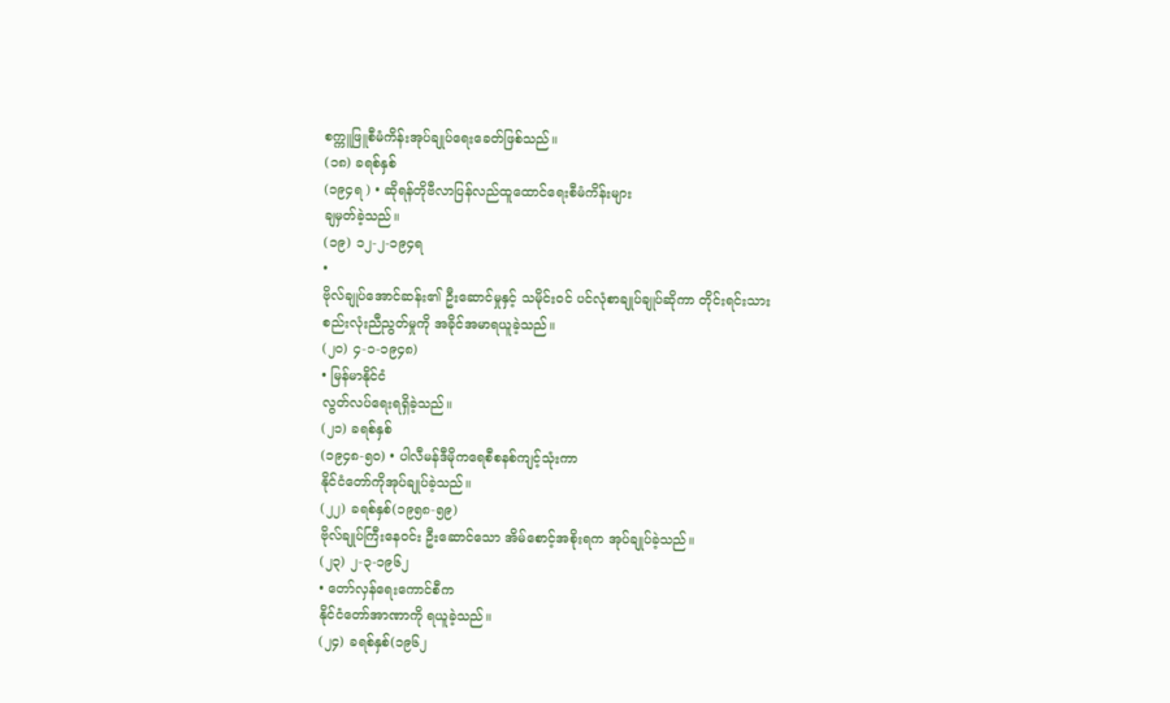စက္ကူဖြူစီမံကိန်းအုပ်ချုပ်ရေးခေတ်ဖြစ်သည်။
(၁၈) ခရစ်နှစ်
(၁၉၄ရ ) • ဆိုရန်တိုဗီလာပြန်လည်ထူထောင်ရေးစီမံကိန်းများ
ချမှတ်ခဲ့သည်။
(၁၉) ၁၂-၂-၁၉၄ရ
•
ဗိုလ်ချုပ်အောင်ဆန်း၏ ဦးဆောင်မှုနှင့် သမိုင်းဝင် ပင်လုံစာချုပ်ချုပ်ဆိုကာ တိုင်းရင်းသား
စည်းလုံးညီညွတ်မှုကို အခိုင်အမာရယူခဲ့သည်။
(၂၀) ၄-၁-၁၉၄၈)
• မြန်မာနိုင်ငံ
လွတ်လပ်ရေးရရှိခဲ့သည်။
(၂၁) ခရစ်နှစ်
(၁၉၄၈-၅ဝ) • ပါလီမန်ဒီမိုကရေစီစနစ်ကျင့်သုံးကာ
နိုင်ငံတော်ကိုအုပ်ချုပ်ခဲ့သည်။
(၂၂) ခရစ်နှစ်(၁၉၅၈-၅၉)
ဗိုလ်ချုပ်ကြီးနေဝင်း ဦးဆောင်သော အိမ်စောင့်အစိုးရက အုပ်ချုပ်ခဲ့သည်။
(၂၃) ၂-၃-၁၉၆၂
• တော်လှန်ရေးကောင်စီက
နိုင်ငံတော်အာဏာကို ရယူခဲ့သည်။
(၂၄) ခရစ်နှစ်(၁၉၆၂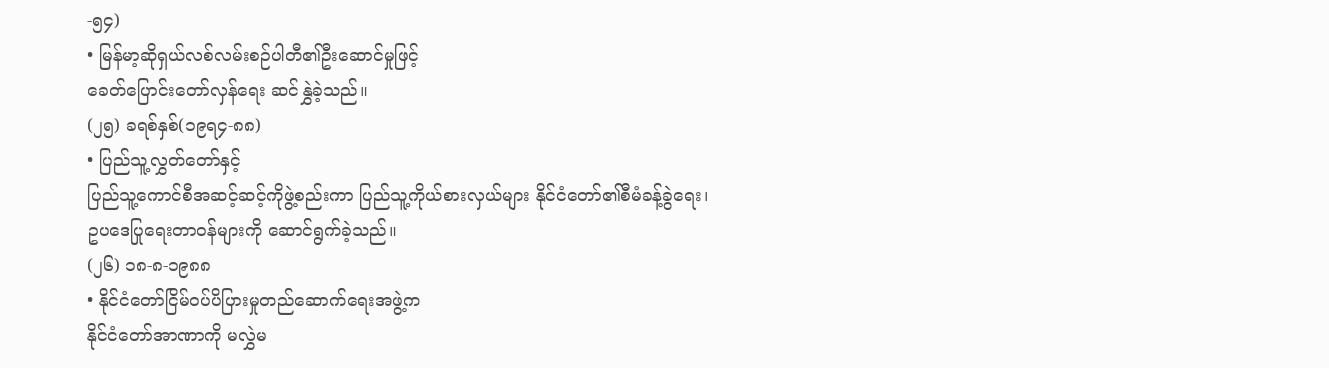-၅၄)
• မြန်မာ့ဆိုရှယ်လစ်လမ်းစဉ်ပါတီ၏ဦးဆောင်မှုဖြင့်
ခေတ်ပြောင်းတော်လှန်ရေး ဆင်နွှဲခဲ့သည်။
(၂၅) ခရစ်နှစ်(၁၉ရ၄-၈၈)
• ပြည်သူ့လွှတ်တော်နှင့်
ပြည်သူ့ကောင်စီအဆင့်ဆင့်ကိုဖွဲ့စည်းကာ ပြည်သူ့ကိုယ်စားလှယ်များ နိုင်ငံတော်၏စီမံခန့်ခွဲရေး၊
ဥပဒေပြုရေးတာဝန်များကို ဆောင်ရွက်ခဲ့သည်။
(၂၆) ၁၈-၈-၁၉၈၈
• နိုင်ငံတော်ငြိမ်ဝပ်ပိပြားမှုတည်ဆောက်ရေးအဖွဲ့က
နိုင်ငံတော်အာဏာကို မလွှဲမ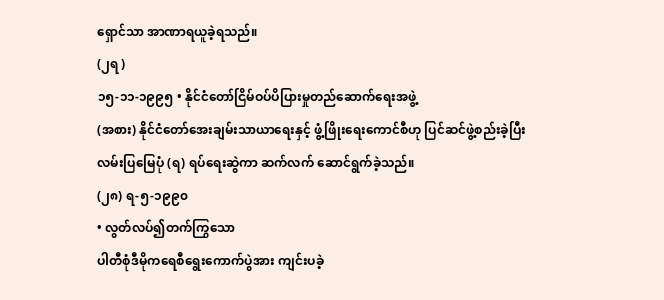ရှောင်သာ အာဏာရယူခဲ့ရသည်။
(၂ရ )
၁၅-၁၁-၁၉၉၅ • နိုင်ငံတော်ငြိမ်ဝပ်ပိပြားမှုတည်ဆောက်ရေးအဖွဲ့
(အစား) နိုင်ငံတော်အေးချမ်းသာယာရေးနှင့် ဖွံ့ဖြိုးရေးကောင်စီဟု ပြင်ဆင်ဖွဲ့စည်းခဲ့ပြီး
လမ်းပြမြေပုံ (ရ) ရပ်ရေးဆွဲကာ ဆက်လက် ဆောင်ရွက်ခဲ့သည်။
(၂၈) ရ-၅-၁၉၉၀
• လွတ်လပ်၍တက်ကြွသော
ပါတီစုံဒီမိုကရေစီရွေးကောက်ပွဲအား ကျင်းပခဲ့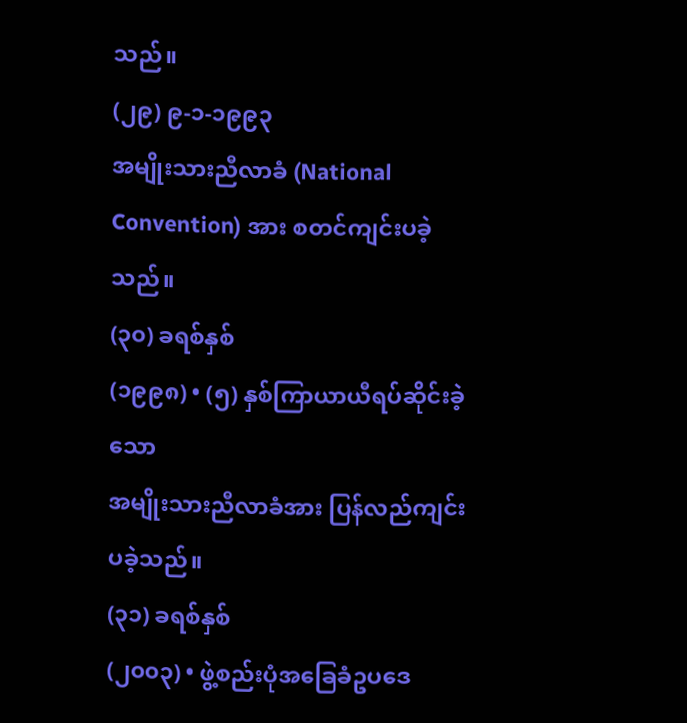သည်။
(၂၉) ၉-၁-၁၉၉၃
အမျိုးသားညီလာခံ (National
Convention) အား စတင်ကျင်းပခဲ့သည်။
(၃၀) ခရစ်နှစ်
(၁၉၉၈) • (၅) နှစ်ကြာယာယီရပ်ဆိုင်းခဲ့သော
အမျိုးသားညီလာခံအား ပြန်လည်ကျင်းပခဲ့သည်။
(၃၁) ခရစ်နှစ်
(၂၀၀၃) • ဖွဲ့စည်းပုံအခြေခံဥပဒေ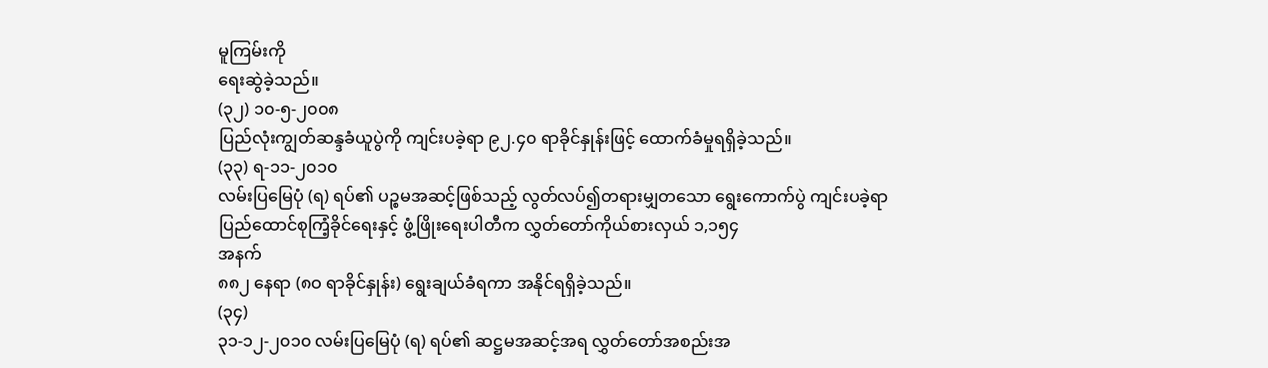မူကြမ်းကို
ရေးဆွဲခဲ့သည်။
(၃၂) ၁၀-၅-၂၀၀၈
ပြည်လုံးကျွတ်ဆန္ဒခံယူပွဲကို ကျင်းပခဲ့ရာ ၉၂.၄၀ ရာခိုင်နှုန်းဖြင့် ထောက်ခံမှုရရှိခဲ့သည်။
(၃၃) ရ-၁၁-၂၀၁၀
လမ်းပြမြေပုံ (ရ) ရပ်၏ ပဉ္စမအဆင့်ဖြစ်သည့် လွတ်လပ်၍တရားမျှတသော ရွေးကောက်ပွဲ ကျင်းပခဲ့ရာ
ပြည်ထောင်စုကြံ့ခိုင်ရေးနှင့် ဖွံ့ဖြိုးရေးပါတီက လွှတ်တော်ကိုယ်စားလှယ် ၁,၁၅၄
အနက်
၈၈၂ နေရာ (၈ဝ ရာခိုင်နှုန်း) ရွေးချယ်ခံရကာ အနိုင်ရရှိခဲ့သည်။
(၃၄)
၃၁-၁၂-၂၀၁၀ လမ်းပြမြေပုံ (ရ) ရပ်၏ ဆဋ္ဌမအဆင့်အရ လွှတ်တော်အစည်းအ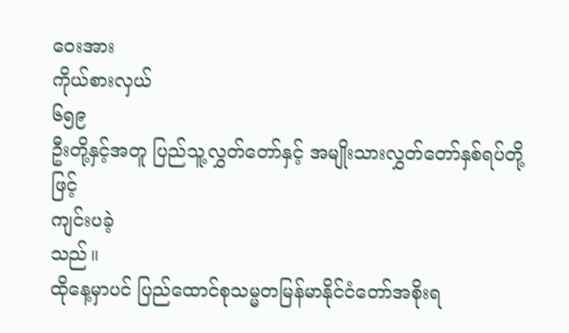ဝေးအား
ကိုယ်စားလှယ်
၆၅၉
ဦးတို့နှင့်အတူ ပြည်သူ့လွှတ်တော်နှင့် အမျိုးသားလွှတ်တော်နှစ်ရပ်တို့ဖြင့်
ကျင်းပခဲ့
သည်။
ထိုနေ့မှာပင် ပြည်ထောင်စုသမ္မတမြန်မာနိုင်ငံတော်အစိုးရ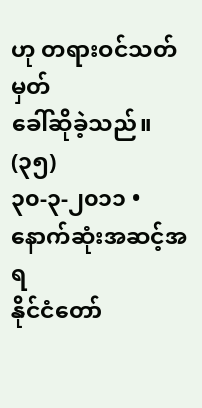ဟု တရားဝင်သတ်မှတ်
ခေါ်ဆိုခဲ့သည်။
(၃၅)
၃၀-၃-၂၀၁၁ • နောက်ဆုံးအဆင့်အရ
နိုင်ငံတော်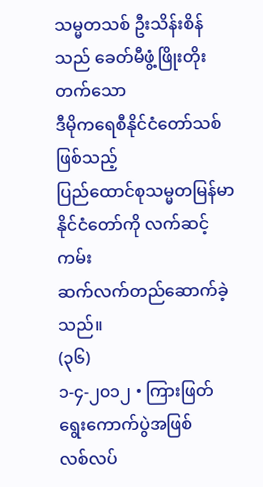သမ္မတသစ် ဦးသိန်းစိန်သည် ခေတ်မီဖွံ့ဖြိုးတိုးတက်သော
ဒီမိုကရေစီနိုင်ငံတော်သစ်ဖြစ်သည့်
ပြည်ထောင်စုသမ္မတမြန်မာနိုင်ငံတော်ကို လက်ဆင့်ကမ်း
ဆက်လက်တည်ဆောက်ခဲ့သည်။
(၃၆)
၁-၄-၂၀၁၂ • ကြားဖြတ်ရွေးကောက်ပွဲအဖြစ်
လစ်လပ်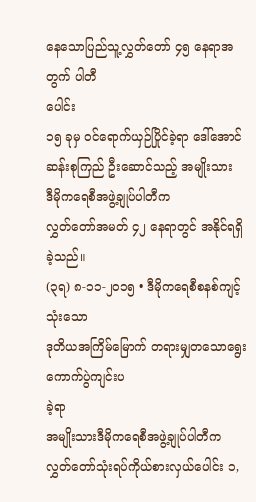နေသောပြည်သူ့လွှတ်တော် ၄၅ နေရာအတွက် ပါတီ
ပေါင်း
၁၅ ခုမှ ဝင်ရောက်ယှဉ်ပြိုင်ခဲ့ရာ ဒေါ်အောင်ဆန်းစုကြည် ဦးဆောင်သည့် အမျိုးသား
ဒီမိုကရေစီအဖွဲ့ချုပ်ပါတီက
လွှတ်တော်အမတ် ၄၂ နေရာတွင် အနိုင်ရရှိခဲ့သည်။
(၃ရ) ၈-၁၁-၂၀၁၅ • ဒီမိုကရေစီစနစ်ကျင့်သုံးသော
ဒုတိယအကြိမ်မြောက် တရားမျှတသောရွေးကောက်ပွဲကျင်းပ
ခဲ့ရာ
အမျိုးသားဒီမိုကရေစီအဖွဲ့ချုပ်ပါတီက လွှတ်တော်သုံးရပ်ကိုယ်စားလှယ်ပေါင်း ၁,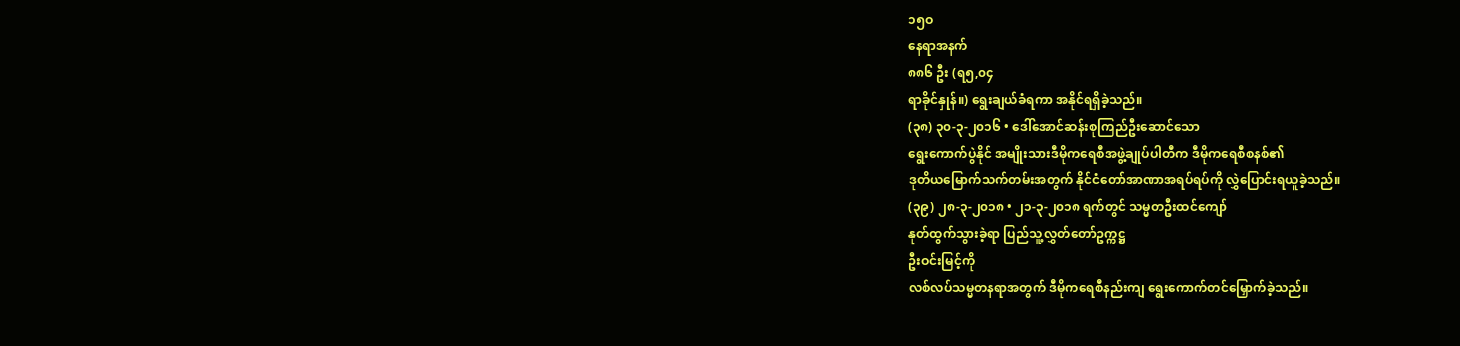၁၅ဝ
နေရာအနက်
၈၈၆ ဦး (ရ၅,၀၄
ရာခိုင်နှုန်။) ရွေးချယ်ခံရကာ အနိုင်ရရှိခဲ့သည်။
(၃၈) ၃၀-၃-၂၀၁၆ • ဒေါ်အောင်ဆန်းစုကြည်ဦးဆောင်သော
ရွေးကောက်ပွဲနိုင် အမျိုးသားဒီမိုကရေစီအဖွဲ့ချုပ်ပါတီက ဒီမိုကရေစီစနစ်၏
ဒုတိယမြောက်သက်တမ်းအတွက် နိုင်ငံတော်အာဏာအရပ်ရပ်ကို လွှဲပြောင်းရယူခဲ့သည်။
(၃၉) ၂၈-၃-၂၀၁၈ • ၂၁-၃-၂၀၁၈ ရက်တွင် သမ္မတဦးထင်ကျော်
နုတ်ထွက်သွားခဲ့ရာ ပြည်သူ့လွှတ်တော်ဥက္ကဋ္ဌ
ဦးဝင်းမြင့်ကို
လစ်လပ်သမ္မတနရာအတွက် ဒီမိုကရေစီနည်းကျ ရွေးကောက်တင်မြှောက်ခဲ့သည်။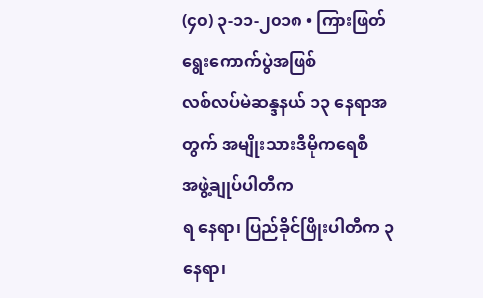(၄၀) ၃-၁၁-၂၀၁၈ • ကြားဖြတ်ရွေးကောက်ပွဲအဖြစ်
လစ်လပ်မဲဆန္ဒနယ် ၁၃ နေရာအတွက် အမျိုးသားဒီမိုကရေစီ
အဖွဲ့ချုပ်ပါတီက
ရ နေရာ၊ ပြည်ခိုင်ဖြိုးပါတီက ၃ နေရာ၊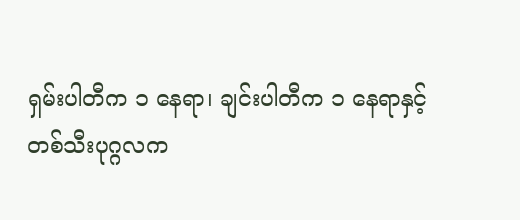ရှမ်းပါတီက ၁ နေရာ၊ ချင်းပါတီက ၁ နေရာနှင့်
တစ်သီးပုဂ္ဂလက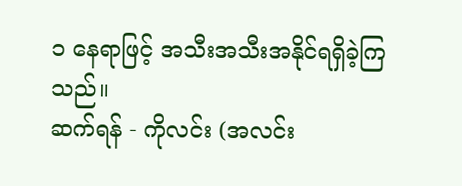၁ နေရာဖြင့် အသီးအသီးအနိုင်ရရှိခဲ့ကြသည်။
ဆက်ရန် - ကိုလင်း (အလင်း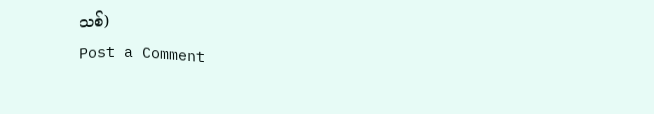သစ်)
Post a Comment